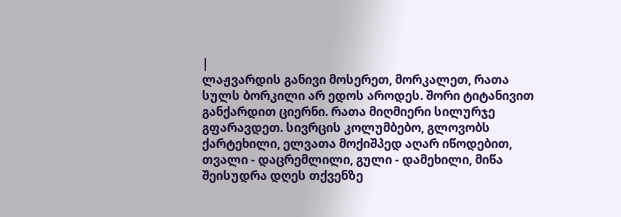|
ლაჟვარდის განივი მოსერეთ, მორკალეთ, რათა სულს ბორკილი არ ედოს აროდეს. შორი ტიტანივით განქარდით ციერნი. რათა მიღმიერი სილურჯე გფარავდეთ. სივრცის კოლუმბებო, გლოვობს ქარტეხილი, ელვათა მოქიშპედ აღარ იწოდებით, თვალი - დაცრემლილი, გული - დამეხილი, მიწა შეისუდრა დღეს თქვენზე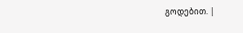გოდებით. |